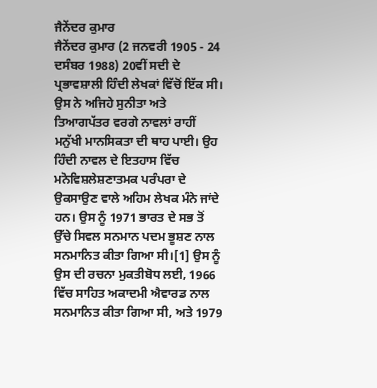ਜੈਨੇਂਦਰ ਕੁਮਾਰ
ਜੈਨੇਂਦਰ ਕੁਮਾਰ (2 ਜਨਵਰੀ 1905 - 24 ਦਸੰਬਰ 1988) 20ਵੀਂ ਸਦੀ ਦੇ ਪ੍ਰਭਾਵਸ਼ਾਲੀ ਹਿੰਦੀ ਲੇਖਕਾਂ ਵਿੱਚੋਂ ਇੱਕ ਸੀ। ਉਸ ਨੇ ਅਜਿਹੇ ਸੁਨੀਤਾ ਅਤੇ ਤਿਆਗਪੱਤਰ ਵਰਗੇ ਨਾਵਲਾਂ ਰਾਹੀਂ ਮਨੁੱਖੀ ਮਾਨਸਿਕਤਾ ਦੀ ਥਾਹ ਪਾਈ। ਉਹ ਹਿੰਦੀ ਨਾਵਲ ਦੇ ਇਤਹਾਸ ਵਿੱਚ ਮਨੋਵਿਸ਼ਲੇਸ਼ਣਾਤਮਕ ਪਰੰਪਰਾ ਦੇ ਉਕਸਾਉਣ ਵਾਲੇ ਅਹਿਮ ਲੇਖਕ ਮੰਨੇ ਜਾਂਦੇ ਹਨ। ਉਸ ਨੂੰ 1971 ਭਾਰਤ ਦੇ ਸਭ ਤੋਂ ਉੱਚੇ ਸਿਵਲ ਸਨਮਾਨ ਪਦਮ ਭੂਸ਼ਣ ਨਾਲ ਸਨਮਾਨਿਤ ਕੀਤਾ ਗਿਆ ਸੀ।[1] ਉਸ ਨੂੰ ਉਸ ਦੀ ਰਚਨਾ ਮੁਕਤੀਬੋਧ ਲਈ, 1966 ਵਿੱਚ ਸਾਹਿਤ ਅਕਾਦਮੀ ਐਵਾਰਡ ਨਾਲ ਸਨਮਾਨਿਤ ਕੀਤਾ ਗਿਆ ਸੀ, ਅਤੇ 1979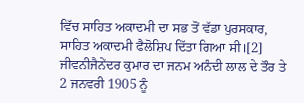ਵਿੱਚ ਸਾਹਿਤ ਅਕਾਦਮੀ ਦਾ ਸਭ ਤੋਂ ਵੱਡਾ ਪੁਰਸਕਾਰ, ਸਾਹਿਤ ਅਕਾਦਮੀ ਫੈਲੋਸ਼ਿਪ ਦਿੱਤਾ ਗਿਆ ਸੀ।[2] ਜੀਵਨੀਜੈਨੇਂਦਰ ਕੁਮਾਰ ਦਾ ਜਨਮ ਅਨੰਦੀ ਲਾਲ ਦੇ ਤੌਰ ਤੇ 2 ਜਨਵਰੀ 1905 ਨੂੰ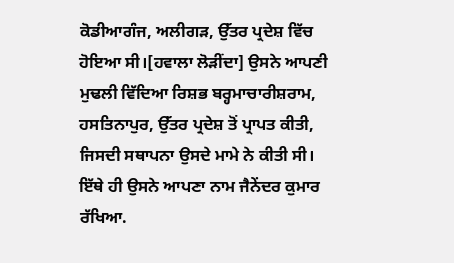ਕੋਡੀਆਗੰਜ, ਅਲੀਗੜ, ਉੱਤਰ ਪ੍ਰਦੇਸ਼ ਵਿੱਚ ਹੋਇਆ ਸੀ।[ਹਵਾਲਾ ਲੋੜੀਂਦਾ] ਉਸਨੇ ਆਪਣੀ ਮੁਢਲੀ ਵਿੱਦਿਆ ਰਿਸ਼ਭ ਬਰ੍ਹਮਾਚਾਰੀਸ਼ਰਾਮ, ਹਸਤਿਨਾਪੁਰ, ਉੱਤਰ ਪ੍ਰਦੇਸ਼ ਤੋਂ ਪ੍ਰਾਪਤ ਕੀਤੀ, ਜਿਸਦੀ ਸਥਾਪਨਾ ਉਸਦੇ ਮਾਮੇ ਨੇ ਕੀਤੀ ਸੀ। ਇੱਥੇ ਹੀ ਉਸਨੇ ਆਪਣਾ ਨਾਮ ਜੈਨੇਂਦਰ ਕੁਮਾਰ ਰੱਖਿਆ.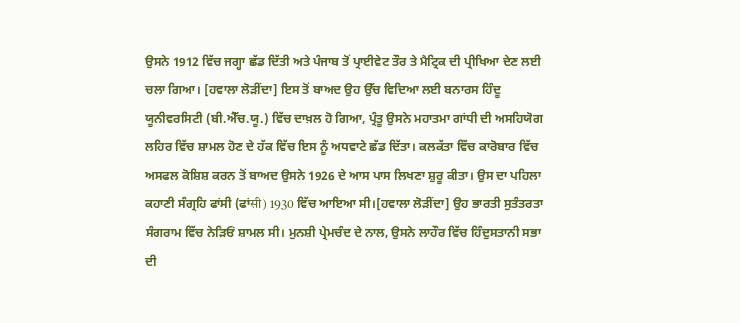ਉਸਨੇ 1912 ਵਿੱਚ ਜਗ੍ਹਾ ਛੱਡ ਦਿੱਤੀ ਅਤੇ ਪੰਜਾਬ ਤੋਂ ਪ੍ਰਾਈਵੇਟ ਤੌਰ ਤੇ ਮੈਟ੍ਰਿਕ ਦੀ ਪ੍ਰੀਖਿਆ ਦੇਣ ਲਈ ਚਲਾ ਗਿਆ। [ਹਵਾਲਾ ਲੋੜੀਂਦਾ] ਇਸ ਤੋਂ ਬਾਅਦ ਉਹ ਉੱਚ ਵਿਦਿਆ ਲਈ ਬਨਾਰਸ ਹਿੰਦੂ ਯੂਨੀਵਰਸਿਟੀ (ਬੀ.ਐੱਚ.ਯੂ.) ਵਿੱਚ ਦਾਖ਼ਲ ਹੋ ਗਿਆ, ਪ੍ਰੰਤੂ ਉਸਨੇ ਮਹਾਤਮਾ ਗਾਂਧੀ ਦੀ ਅਸਹਿਯੋਗ ਲਹਿਰ ਵਿੱਚ ਸ਼ਾਮਲ ਹੋਣ ਦੇ ਹੱਕ ਵਿੱਚ ਇਸ ਨੂੰ ਅਧਵਾਟੇ ਛੱਡ ਦਿੱਤਾ। ਕਲਕੱਤਾ ਵਿੱਚ ਕਾਰੋਬਾਰ ਵਿੱਚ ਅਸਫਲ ਕੋਸ਼ਿਸ਼ ਕਰਨ ਤੋਂ ਬਾਅਦ ਉਸਨੇ 1926 ਦੇ ਆਸ ਪਾਸ ਲਿਖਣਾ ਸ਼ੁਰੂ ਕੀਤਾ। ਉਸ ਦਾ ਪਹਿਲਾ ਕਹਾਣੀ ਸੰਗ੍ਰਹਿ ਫਾਂਸੀ (ਫਾਂसी) 1930 ਵਿੱਚ ਆਇਆ ਸੀ।[ਹਵਾਲਾ ਲੋੜੀਂਦਾ] ਉਹ ਭਾਰਤੀ ਸੁਤੰਤਰਤਾ ਸੰਗਰਾਮ ਵਿੱਚ ਨੇੜਿਓਂ ਸ਼ਾਮਲ ਸੀ। ਮੁਨਸ਼ੀ ਪ੍ਰੇਮਚੰਦ ਦੇ ਨਾਲ, ਉਸਨੇ ਲਾਹੌਰ ਵਿੱਚ ਹਿੰਦੁਸਤਾਨੀ ਸਭਾ ਦੀ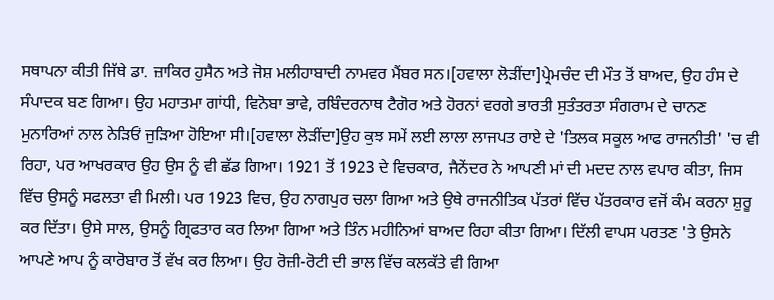ਸਥਾਪਨਾ ਕੀਤੀ ਜਿੱਥੇ ਡਾ. ਜ਼ਾਕਿਰ ਹੁਸੈਨ ਅਤੇ ਜੋਸ਼ ਮਲੀਹਾਬਾਦੀ ਨਾਮਵਰ ਮੈਂਬਰ ਸਨ।[ਹਵਾਲਾ ਲੋੜੀਂਦਾ]ਪ੍ਰੇਮਚੰਦ ਦੀ ਮੌਤ ਤੋਂ ਬਾਅਦ, ਉਹ ਹੰਸ ਦੇ ਸੰਪਾਦਕ ਬਣ ਗਿਆ। ਉਹ ਮਹਾਤਮਾ ਗਾਂਧੀ, ਵਿਨੋਬਾ ਭਾਵੇ, ਰਬਿੰਦਰਨਾਥ ਟੈਗੋਰ ਅਤੇ ਹੋਰਨਾਂ ਵਰਗੇ ਭਾਰਤੀ ਸੁਤੰਤਰਤਾ ਸੰਗਰਾਮ ਦੇ ਚਾਨਣ ਮੁਨਾਰਿਆਂ ਨਾਲ ਨੇੜਿਓਂ ਜੁੜਿਆ ਹੋਇਆ ਸੀ।[ਹਵਾਲਾ ਲੋੜੀਂਦਾ]ਉਹ ਕੁਝ ਸਮੇਂ ਲਈ ਲਾਲਾ ਲਾਜਪਤ ਰਾਏ ਦੇ 'ਤਿਲਕ ਸਕੂਲ ਆਫ ਰਾਜਨੀਤੀ' 'ਚ ਵੀ ਰਿਹਾ, ਪਰ ਆਖਰਕਾਰ ਉਹ ਉਸ ਨੂੰ ਵੀ ਛੱਡ ਗਿਆ। 1921 ਤੋਂ 1923 ਦੇ ਵਿਚਕਾਰ, ਜੈਨੇਂਦਰ ਨੇ ਆਪਣੀ ਮਾਂ ਦੀ ਮਦਦ ਨਾਲ ਵਪਾਰ ਕੀਤਾ, ਜਿਸ ਵਿੱਚ ਉਸਨੂੰ ਸਫਲਤਾ ਵੀ ਮਿਲੀ। ਪਰ 1923 ਵਿਚ, ਉਹ ਨਾਗਪੁਰ ਚਲਾ ਗਿਆ ਅਤੇ ਉਥੇ ਰਾਜਨੀਤਿਕ ਪੱਤਰਾਂ ਵਿੱਚ ਪੱਤਰਕਾਰ ਵਜੋਂ ਕੰਮ ਕਰਨਾ ਸ਼ੁਰੂ ਕਰ ਦਿੱਤਾ। ਉਸੇ ਸਾਲ, ਉਸਨੂੰ ਗ੍ਰਿਫਤਾਰ ਕਰ ਲਿਆ ਗਿਆ ਅਤੇ ਤਿੰਨ ਮਹੀਨਿਆਂ ਬਾਅਦ ਰਿਹਾ ਕੀਤਾ ਗਿਆ। ਦਿੱਲੀ ਵਾਪਸ ਪਰਤਣ 'ਤੇ ਉਸਨੇ ਆਪਣੇ ਆਪ ਨੂੰ ਕਾਰੋਬਾਰ ਤੋਂ ਵੱਖ ਕਰ ਲਿਆ। ਉਹ ਰੋਜ਼ੀ-ਰੋਟੀ ਦੀ ਭਾਲ ਵਿੱਚ ਕਲਕੱਤੇ ਵੀ ਗਿਆ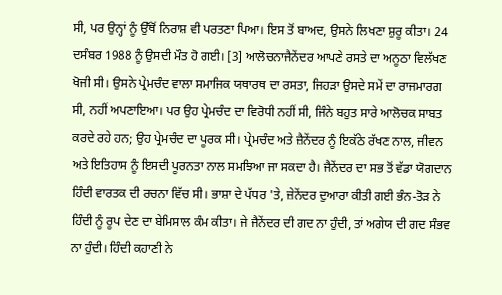ਸੀ, ਪਰ ਉਨ੍ਹਾਂ ਨੂੰ ਉੱਥੋਂ ਨਿਰਾਸ਼ ਵੀ ਪਰਤਣਾ ਪਿਆ। ਇਸ ਤੋਂ ਬਾਅਦ, ਉਸਨੇ ਲਿਖਣਾ ਸ਼ੁਰੂ ਕੀਤਾ। 24 ਦਸੰਬਰ 1988 ਨੂੰ ਉਸਦੀ ਮੌਤ ਹੋ ਗਈ। [3] ਆਲੋਚਨਾਜੈਨੇਂਦਰ ਆਪਣੇ ਰਸਤੇ ਦਾ ਅਨੂਠਾ ਵਿਲੱਖਣ ਖੋਜੀ ਸੀ। ਉਸਨੇ ਪ੍ਰੇਮਚੰਦ ਵਾਲਾ ਸਮਾਜਿਕ ਯਥਾਰਥ ਦਾ ਰਸਤਾ, ਜਿਹੜਾ ਉਸਦੇ ਸਮੇਂ ਦਾ ਰਾਜਮਾਰਗ ਸੀ, ਨਹੀਂ ਅਪਣਾਇਆ। ਪਰ ਉਹ ਪ੍ਰੇਮਚੰਦ ਦਾ ਵਿਰੋਧੀ ਨਹੀਂ ਸੀ, ਜਿੰਨੇ ਬਹੁਤ ਸਾਰੇ ਆਲੋਚਕ ਸਾਬਤ ਕਰਦੇ ਰਹੇ ਹਨ; ਉਹ ਪ੍ਰੇਮਚੰਦ ਦਾ ਪੂਰਕ ਸੀ। ਪ੍ਰੇਮਚੰਦ ਅਤੇ ਜ਼ੈਨੇਂਦਰ ਨੂੰ ਇਕੱਠੇ ਰੱਖਣ ਨਾਲ, ਜੀਵਨ ਅਤੇ ਇਤਿਹਾਸ ਨੂੰ ਇਸਦੀ ਪੂਰਨਤਾ ਨਾਲ ਸਮਝਿਆ ਜਾ ਸਕਦਾ ਹੈ। ਜੈਨੇਂਦਰ ਦਾ ਸਭ ਤੋਂ ਵੱਡਾ ਯੋਗਦਾਨ ਹਿੰਦੀ ਵਾਰਤਕ ਦੀ ਰਚਨਾ ਵਿੱਚ ਸੀ। ਭਾਸ਼ਾ ਦੇ ਪੱਧਰ 'ਤੇ, ਜ਼ੇਨੇਂਦਰ ਦੁਆਰਾ ਕੀਤੀ ਗਈ ਭੰਨ-ਤੋੜ ਨੇ ਹਿੰਦੀ ਨੂੰ ਰੂਪ ਦੇਣ ਦਾ ਬੇਮਿਸਾਲ ਕੰਮ ਕੀਤਾ। ਜੇ ਜੈਨੇਂਦਰ ਦੀ ਗਦ ਨਾ ਹੁੰਦੀ, ਤਾਂ ਅਗੇਯ ਦੀ ਗਦ ਸੰਭਵ ਨਾ ਹੁੰਦੀ। ਹਿੰਦੀ ਕਹਾਣੀ ਨੇ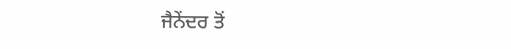ਜੈਨੇਂਦਰ ਤੋਂ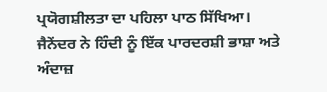ਪ੍ਰਯੋਗਸ਼ੀਲਤਾ ਦਾ ਪਹਿਲਾ ਪਾਠ ਸਿੱਖਿਆ। ਜੈਨੇਂਦਰ ਨੇ ਹਿੰਦੀ ਨੂੰ ਇੱਕ ਪਾਰਦਰਸ਼ੀ ਭਾਸ਼ਾ ਅਤੇ ਅੰਦਾਜ਼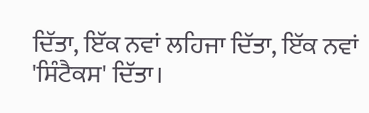ਦਿੱਤਾ, ਇੱਕ ਨਵਾਂ ਲਹਿਜਾ ਦਿੱਤਾ, ਇੱਕ ਨਵਾਂ 'ਸਿੰਟੈਕਸ' ਦਿੱਤਾ।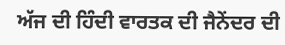ਅੱਜ ਦੀ ਹਿੰਦੀ ਵਾਰਤਕ ਦੀ ਜੈਨੇਂਦਰ ਦੀ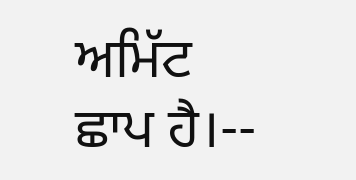ਅਮਿੱਟ ਛਾਪ ਹੈ।--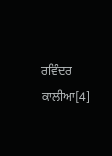ਰਵਿੰਦਰ ਕਾਲੀਆ[4]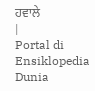ਹਵਾਲੇ
|
Portal di Ensiklopedia Dunia